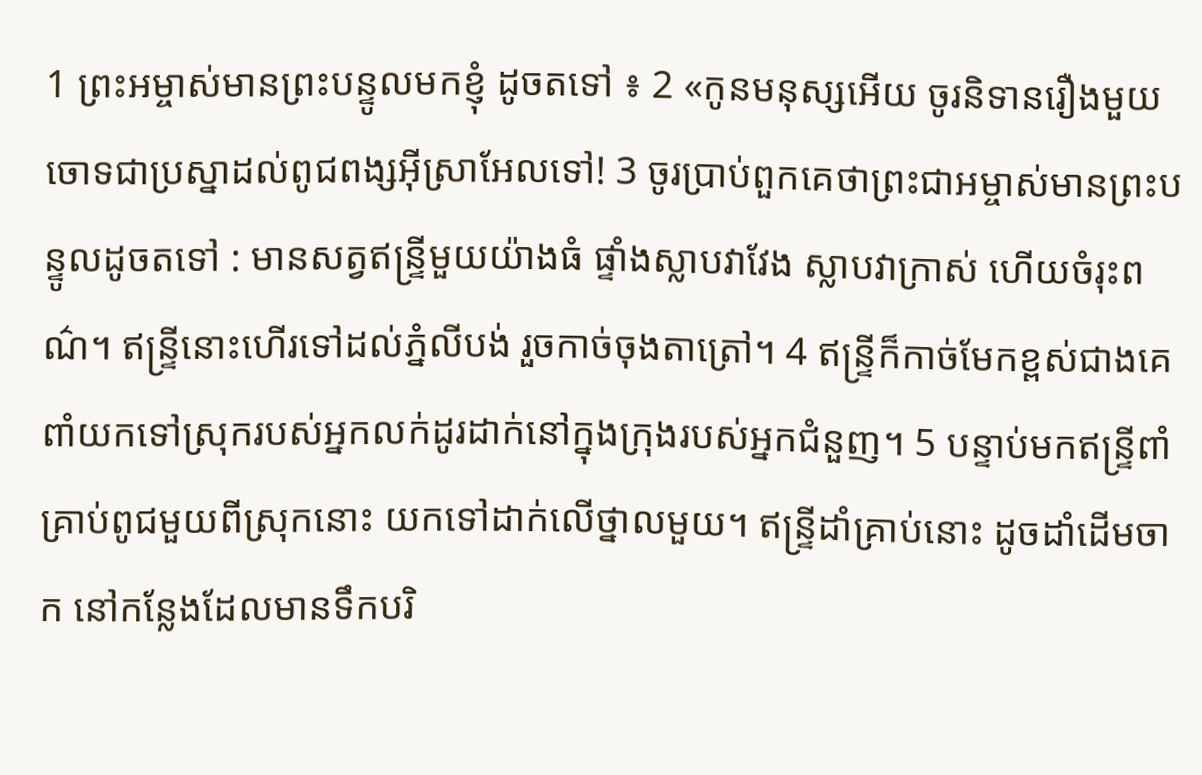1 ព្រះអម្ចាស់មានព្រះបន្ទូលមកខ្ញុំ ដូចតទៅ ៖ 2 «កូនមនុស្សអើយ ចូរនិទានរឿងមួយចោទជាប្រស្នាដល់ពូជពង្សអ៊ីស្រាអែលទៅ! 3 ចូរប្រាប់ពួកគេថាព្រះជាអម្ចាស់មានព្រះបន្ទូលដូចតទៅ : មានសត្វឥន្ទ្រីមួយយ៉ាងធំ ផ្ទាំងស្លាបវាវែង ស្លាបវាក្រាស់ ហើយចំរុះពណ៌។ ឥន្ទ្រីនោះហើរទៅដល់ភ្នំលីបង់ រួចកាច់ចុងតាត្រៅ។ 4 ឥន្ទ្រីក៏កាច់មែកខ្ពស់ជាងគេ ពាំយកទៅស្រុករបស់អ្នកលក់ដូរដាក់នៅក្នុងក្រុងរបស់អ្នកជំនួញ។ 5 បន្ទាប់មកឥន្ទ្រីពាំគ្រាប់ពូជមួយពីស្រុកនោះ យកទៅដាក់លើថ្នាលមួយ។ ឥន្ទ្រីដាំគ្រាប់នោះ ដូចដាំដើមចាក នៅកន្លែងដែលមានទឹកបរិ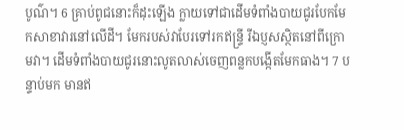បូណ៌។ 6 គ្រាប់ពូជនោះក៏ដុះឡើង ក្លាយទៅជាដើមទំពាំងបាយជូរបែកមែកសាខាវារនៅលើដី។ មែករបស់វាបែរទៅរកឥន្ទ្រី រីឯប្ញសស្ថិតនៅពីក្រោមវា។ ដើមទំពាំងបាយជូរនោះលូតលាស់ចេញពន្លកបង្កើតមែកធាង។ 7 បន្ទាប់មក មានឥ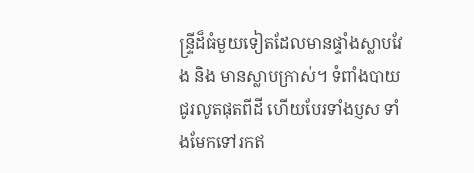ន្ទ្រីដ៏ធំមួយទៀតដែលមានផ្ទាំងស្លាបវែង និង មានស្លាបក្រាស់។ ទំពាំងបាយជូរលូតផុតពីដី ហើយបែរទាំងប្ញស ទាំងមែកទៅរកឥ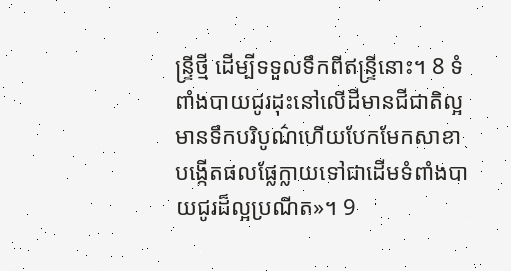ន្ទ្រីថ្មី ដើម្បីទទួលទឹកពីឥន្ទ្រីនោះ។ 8 ទំពាំងបាយជូរដុះនៅលើដីមានជីជាតិល្អ មានទឹកបរិបូណ៌ហើយបែកមែកសាខា បង្កើតផលផ្លែក្លាយទៅជាដើមទំពាំងបាយជូរដ៏ល្អប្រណីត»។ 9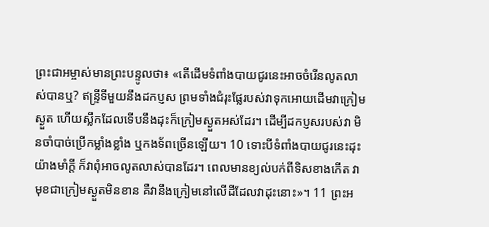ព្រះជាអម្ចាស់មានព្រះបន្ទូលថា៖ «តើដើមទំពាំងបាយជូរនេះអាចចំរើនលូតលាស់បានឬ? ឥន្ទ្រីទីមួយនឹងដកប្ញស ព្រមទាំងជំរុះផ្លែរបស់វាទុកអោយដើមវាក្រៀមស្ងួត ហើយស្លឹកដែលទើបនឹងដុះក៏ក្រៀមស្ងួតអស់ដែរ។ ដើម្បីដកប្ញសរបស់វា មិនចាំបាច់ប្រើកម្លាំងខ្លាំង ឬកងទ័ពច្រើនឡើយ។ 10 ទោះបីទំពាំងបាយជូរនេះដុះយ៉ាងមាំក្តី ក៏វាពុំអាចលូតលាស់បានដែរ។ ពេលមានខ្យល់បក់ពីទិសខាងកើត វាមុខជាក្រៀមស្ងួតមិនខាន គឺវានឹងក្រៀមនៅលើដីដែលវាដុះនោះ»។ 11 ព្រះអ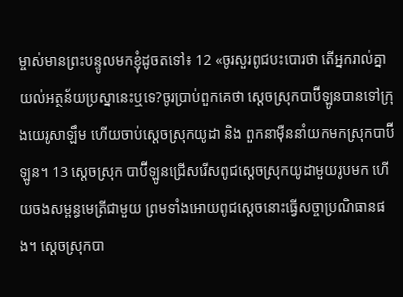ម្ចាស់មានព្រះបន្ទូលមកខ្ញុំដូចតទៅ៖ 12 «ចូរសួរពូជបះបោរថា តើអ្នករាល់គ្នាយល់អត្ថន័យប្រស្នានេះឬទេ?ចូរប្រាប់ពួកគេថា ស្តេចស្រុកបាប៊ីឡូនបានទៅក្រុងយេរូសាឡឹម ហើយចាប់ស្តេចស្រុកយូដា និង ពួកនាម៉ឺននាំយកមកស្រុកបាប៊ីឡូន។ 13 ស្តេចស្រុក បាប៊ីឡូនជ្រើសរើសពូជស្តេចស្រុកយូដាមួយរូបមក ហើយចងសម្ពន្ធមេត្រីជាមួយ ព្រមទាំងអោយពូជស្តេចនោះធ្វើសច្ចាប្រណិធានផង។ ស្តេចស្រុកបា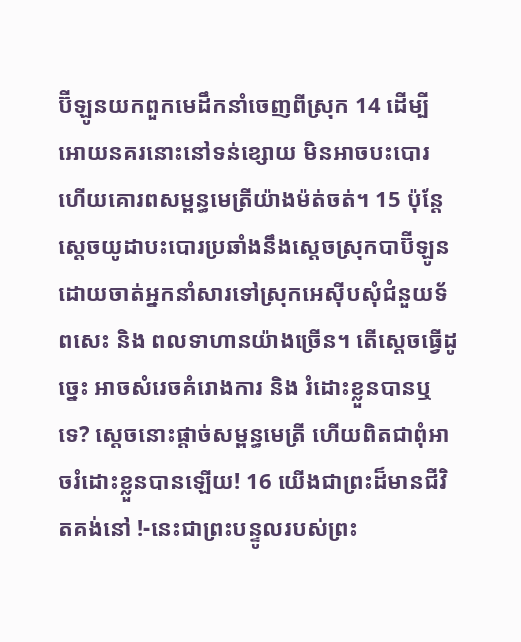ប៊ីឡូនយកពួកមេដឹកនាំចេញពីស្រុក 14 ដើម្បីអោយនគរនោះនៅទន់ខ្សោយ មិនអាចបះបោរ ហើយគោរពសម្ពន្ធមេត្រីយ៉ាងម៉ត់ចត់។ 15 ប៉ុន្តែ ស្តេចយូដាបះបោរប្រឆាំងនឹងស្តេចស្រុកបាប៊ីឡូន ដោយចាត់អ្នកនាំសារទៅស្រុកអេស៊ីបសុំជំនួយទ័ពសេះ និង ពលទាហានយ៉ាងច្រើន។ តើស្តេចធ្វើដូច្នេះ អាចសំរេចគំរោងការ និង រំដោះខ្លួនបានឬទេ? ស្តេចនោះផ្តាច់សម្ពន្ធមេត្រី ហើយពិតជាពុំអាចរំដោះខ្លួនបានឡើយ! 16 យើងជាព្រះដ៏មានជីវិតគង់នៅ !-នេះជាព្រះបន្ទូលរបស់ព្រះ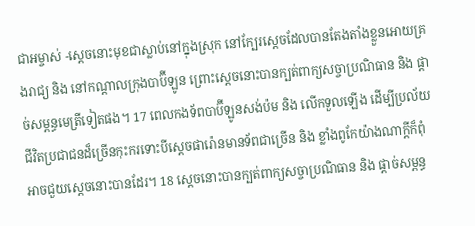ជាអម្ចាស់ -ស្តេចនោះមុខជាស្លាប់នៅក្នុងស្រុក នៅក្បែរស្តេចដែលបានតែងតាំងខ្លួនអោយគ្រងរាជ្យ និង នៅកណ្តាលក្រុងបាប៊ីឡូន ព្រោះស្តេចនោះបានក្បត់ពាក្យសច្ចាប្រណិធាន និង ផ្តាច់សម្ពន្ធមេត្រីទៀតផង។ 17 ពេលកងទ័ពបាប៊ីឡូនសង់ប៉ម និង លើកទួលឡើង ដើម្បីប្រល័យជីវិតប្រជាជនដ៏ច្រើនកុះករទោះបីស្តេចផារ៉ោនមានទ័ពជាច្រើន និង ខ្លាំងពូកែយ៉ាងណាក្តីក៏ពុំអាចជួយស្តេចនោះបានដែរ។ 18 ស្តេចនោះបានក្បត់ពាក្យសច្ចាប្រណិធាន និង ផ្តាច់សម្ពន្ធ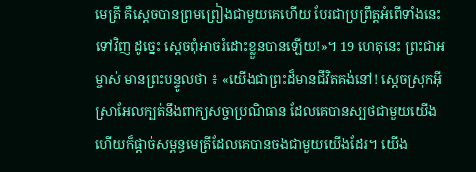មេត្រី គឺស្តេចបានព្រមព្រៀងជាមួយគេហើយ បែរជាប្រព្រឹត្តអំពើទាំងនេះទៅវិញ ដូច្នេះ ស្តេចពុំអាចរំដោះខ្លួនបានឡើយ!»។ 19 ហេតុនេះ ព្រះជាអម្ចាស់ មានព្រះបន្ទូលថា ៖ «យើងជាព្រះដ៏មានជីវិតគង់នៅ! ស្តេចស្រុកអ៊ីស្រាអែលក្បត់នឹងពាក្យសច្ចាប្រណិធាន ដែលគេបានស្បថជាមួយយើង ហើយក៏ផ្តាច់សម្ពន្ធមេត្រីដែលគេបានចងជាមួយយើងដែរ។ យើង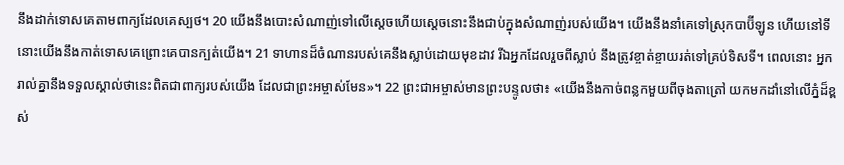នឹងដាក់ទោសគេតាមពាក្យដែលគេស្បថ។ 20 យើងនឹងបោះសំណាញ់ទៅលើស្តេចហើយស្តេចនោះនឹងជាប់ក្នុងសំណាញ់របស់យើង។ យើងនឹងនាំគេទៅស្រុកបាប៊ីឡូន ហើយនៅទីនោះយើងនឹងកាត់ទោសគេព្រោះគេបានក្បត់យើង។ 21 ទាហានដ៏ចំណានរបស់គេនឹងស្លាប់ដោយមុខដាវ រីឯអ្នកដែលរួចពីស្លាប់ នឹងត្រូវខ្ចាត់ខ្ចាយរត់ទៅគ្រប់ទិសទី។ ពេលនោះ អ្នករាល់គ្នានឹងទទួលស្គាល់ថានេះពិតជាពាក្យរបស់យើង ដែលជាព្រះអម្ចាស់មែន»។ 22 ព្រះជាអម្ចាស់មានព្រះបន្ទូលថា៖ «យើងនឹងកាច់ពន្លកមួយពីចុងតាត្រៅ យកមកដាំនៅលើភ្នំដ៏ខ្ពស់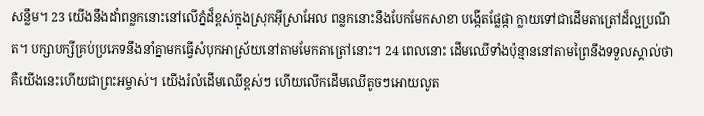សន្លឹម។ 23 យើងនឹងដាំពន្លកនោះនៅលើភ្នំដ៏ខ្ពស់ក្នុងស្រុកអ៊ីស្រាអែល ពន្លកនោះនឹងបែកមែកសាខា បង្កើតផ្លែផ្កា ក្លាយទៅជាដើមតាត្រៅដ៏ល្អប្រណីត។ បក្សាបក្សីគ្រប់ប្រភេទនឹងនាំគ្នាមកធ្វើសំបុកអាស្រ័យនៅតាមមែកតាត្រៅនោះ។ 24 ពេលនោះ ដើមឈើទាំងប៉ុន្មាននៅតាមព្រៃនឹងទទួលស្គាល់ថា គឺយើងនេះហើយជាព្រះអម្ចាស់។ យើងរំលំដើមឈើខ្ពស់ៗ ហើយលើកដើមឈើតូចៗអោយលូត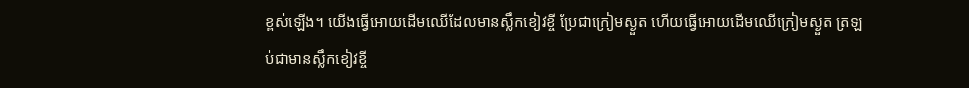ខ្ពស់ឡើង។ យើងធ្វើអោយដើមឈើដែលមានស្លឹកខៀវខ្ចី ប្រែជាក្រៀមស្ងួត ហើយធ្វើអោយដើមឈើក្រៀមស្ងួត ត្រឡប់ជាមានស្លឹកខៀវខ្ចី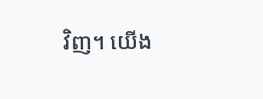វិញ។ យើង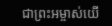ជាព្រះអម្ចាស់យើ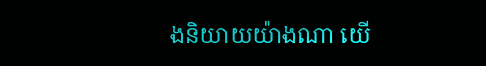ងនិយាយយ៉ាងណា យើ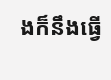ងក៏នឹងធ្វើ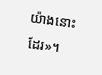យ៉ាងនោះដែរ»។